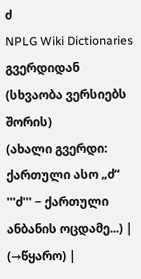ძ
NPLG Wiki Dictionaries გვერდიდან
(სხვაობა ვერსიებს შორის)
(ახალი გვერდი: ქართული ასო „ძ“ '''ძ''' − ქართული ანბანის ოცდამე...) |
(→წყარო) |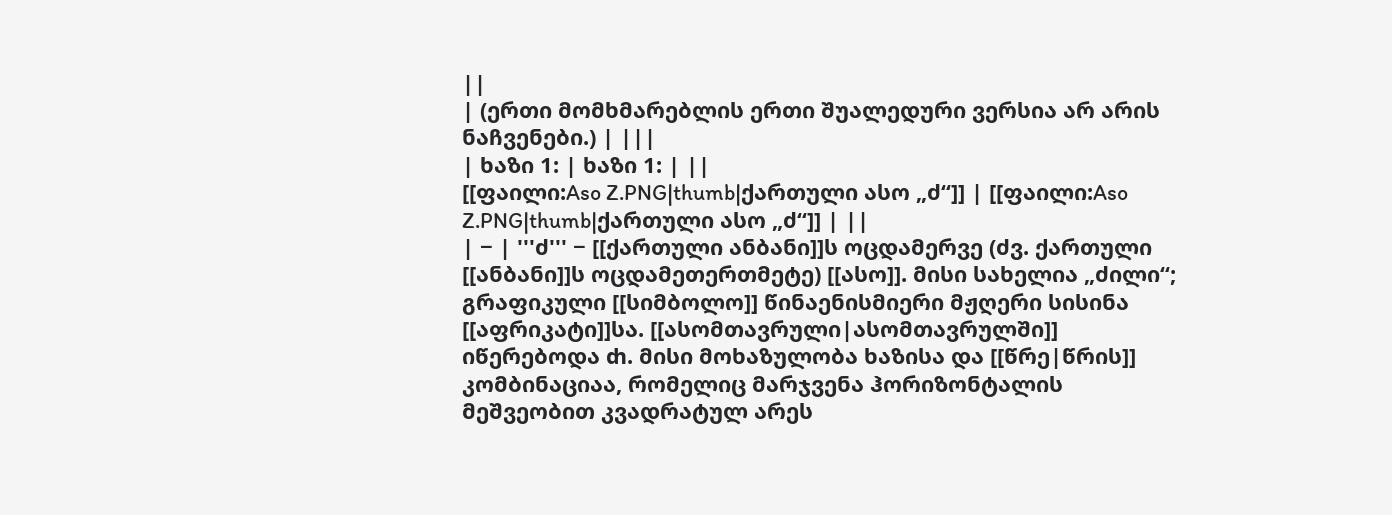||
| (ერთი მომხმარებლის ერთი შუალედური ვერსია არ არის ნაჩვენები.) | |||
| ხაზი 1: | ხაზი 1: | ||
[[ფაილი:Aso Z.PNG|thumb|ქართული ასო „ძ“]] | [[ფაილი:Aso Z.PNG|thumb|ქართული ასო „ძ“]] | ||
| − | '''ძ''' − [[ქართული ანბანი]]ს ოცდამერვე (ძვ. ქართული [[ანბანი]]ს ოცდამეთერთმეტე) [[ასო]]. მისი სახელია „ძილი“; გრაფიკული [[სიმბოლო]] წინაენისმიერი მჟღერი სისინა [[აფრიკატი]]სა. [[ასომთავრული|ასომთავრულში]] იწერებოდა ⴛ. მისი მოხაზულობა ხაზისა და [[წრე|წრის]] კომბინაციაა, რომელიც მარჯვენა ჰორიზონტალის მეშვეობით კვადრატულ არეს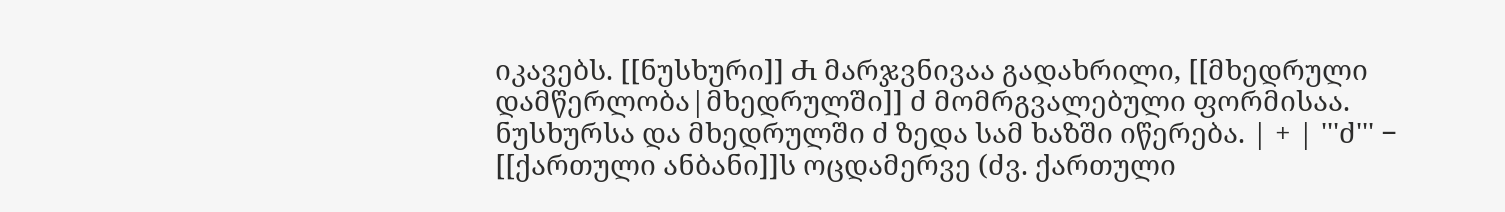იკავებს. [[ნუსხური]] Ⴛ მარჯვნივაა გადახრილი, [[მხედრული დამწერლობა|მხედრულში]] ძ მომრგვალებული ფორმისაა. ნუსხურსა და მხედრულში ძ ზედა სამ ხაზში იწერება. | + | '''ძ''' − [[ქართული ანბანი]]ს ოცდამერვე (ძვ. ქართული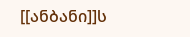[[ანბანი]]ს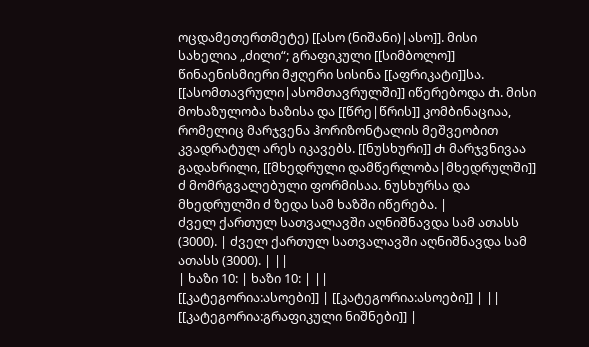ოცდამეთერთმეტე) [[ასო (ნიშანი)|ასო]]. მისი სახელია „ძილი“; გრაფიკული [[სიმბოლო]] წინაენისმიერი მჟღერი სისინა [[აფრიკატი]]სა. [[ასომთავრული|ასომთავრულში]] იწერებოდა ⴛ. მისი მოხაზულობა ხაზისა და [[წრე|წრის]] კომბინაციაა, რომელიც მარჯვენა ჰორიზონტალის მეშვეობით კვადრატულ არეს იკავებს. [[ნუსხური]] Ⴛ მარჯვნივაა გადახრილი, [[მხედრული დამწერლობა|მხედრულში]] ძ მომრგვალებული ფორმისაა. ნუსხურსა და მხედრულში ძ ზედა სამ ხაზში იწერება. |
ძველ ქართულ სათვალავში აღნიშნავდა სამ ათასს (3000). | ძველ ქართულ სათვალავში აღნიშნავდა სამ ათასს (3000). | ||
| ხაზი 10: | ხაზი 10: | ||
[[კატეგორია:ასოები]] | [[კატეგორია:ასოები]] | ||
[[კატეგორია:გრაფიკული ნიშნები]] |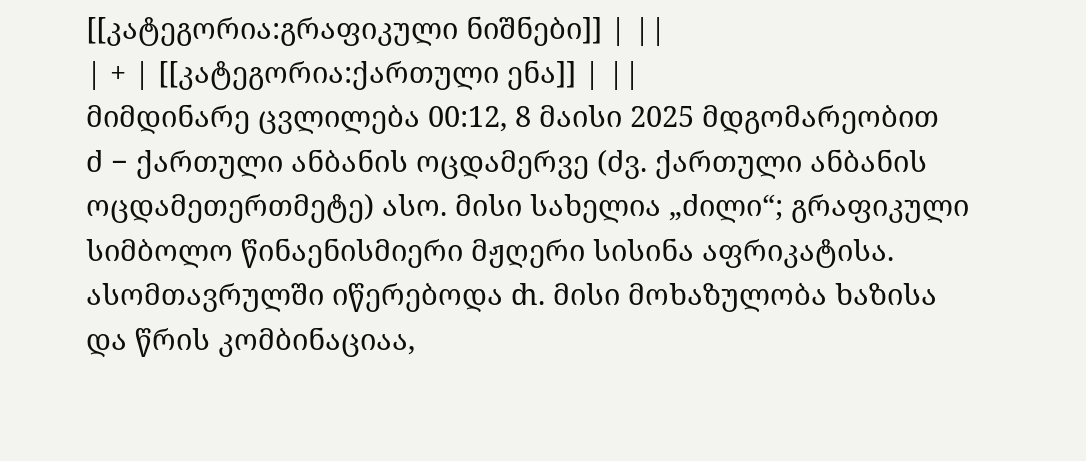[[კატეგორია:გრაფიკული ნიშნები]] | ||
| + | [[კატეგორია:ქართული ენა]] | ||
მიმდინარე ცვლილება 00:12, 8 მაისი 2025 მდგომარეობით
ძ − ქართული ანბანის ოცდამერვე (ძვ. ქართული ანბანის ოცდამეთერთმეტე) ასო. მისი სახელია „ძილი“; გრაფიკული სიმბოლო წინაენისმიერი მჟღერი სისინა აფრიკატისა. ასომთავრულში იწერებოდა ⴛ. მისი მოხაზულობა ხაზისა და წრის კომბინაციაა,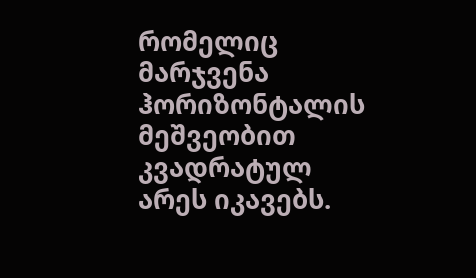რომელიც მარჯვენა ჰორიზონტალის მეშვეობით კვადრატულ არეს იკავებს.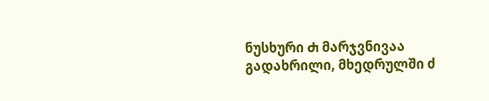ნუსხური Ⴛ მარჯვნივაა გადახრილი, მხედრულში ძ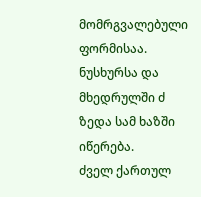მომრგვალებული ფორმისაა. ნუსხურსა და მხედრულში ძ ზედა სამ ხაზში იწერება.
ძველ ქართულ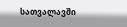სათვალავში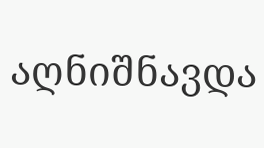აღნიშნავდა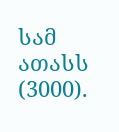სამ ათასს (3000).